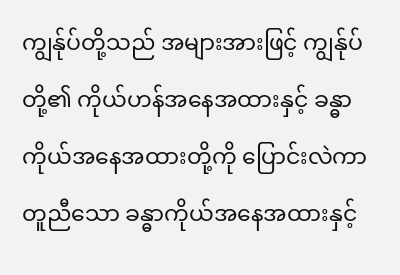ကျွန်ုပ်တို့သည် အများအားဖြင့် ကျွန်ုပ်တို့၏ ကိုယ်ဟန်အနေအထားနှင့် ခန္ဓာကိုယ်အနေအထားတို့ကို ပြောင်းလဲကာ တူညီသော ခန္ဓာကိုယ်အနေအထားနှင့်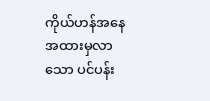ကိုယ်ဟန်အနေအထားမှလာသော ပင်ပန်း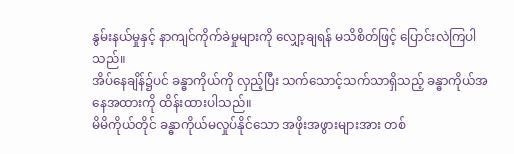နွမ်းနယ်မှုနှင့် နာကျင်ကိုက်ခဲမှုများကို လျှော့ချရန် မသိစိတ်ဖြင့် ပြောင်းလဲကြပါသည်။
အိပ်နေချိန်၌ပင် ခန္ဓာကိုယ်ကို လှည့်ပြီး သက်သောင့်သက်သာရှိသည့် ခန္ဓာကိုယ်အနေအထားကို ထိန်းထားပါသည်။
မိမိကိုယ်တိုင် ခန္ဓာကိုယ်မလှုပ်နိုင်သော အဖိုးအဖွားများအား တစ်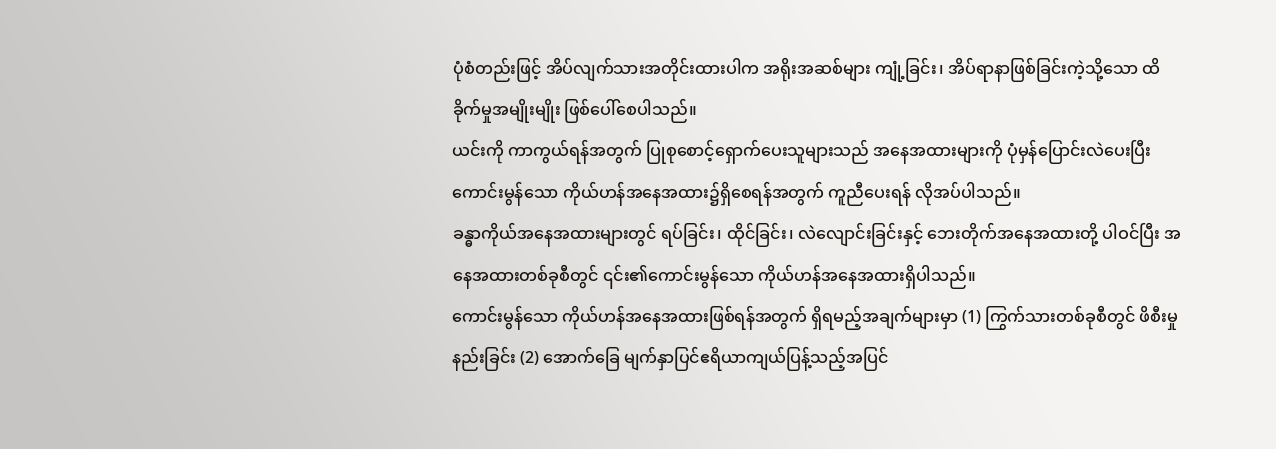ပုံစံတည်းဖြင့် အိပ်လျက်သားအတိုင်းထားပါက အရိုးအဆစ်များ ကျုံ့ခြင်း၊ အိပ်ရာနာဖြစ်ခြင်းကဲ့သို့သော ထိခိုက်မှုအမျိုးမျိုး ဖြစ်ပေါ်စေပါသည်။
ယင်းကို ကာကွယ်ရန်အတွက် ပြုစုစောင့်ရှောက်ပေးသူများသည် အနေအထားများကို ပုံမှန်ပြောင်းလဲပေးပြီး ကောင်းမွန်သော ကိုယ်ဟန်အနေအထား၌ရှိစေရန်အတွက် ကူညီပေးရန် လိုအပ်ပါသည်။
ခန္ဓာကိုယ်အနေအထားများတွင် ရပ်ခြင်း၊ ထိုင်ခြင်း၊ လဲလျောင်းခြင်းနှင့် ဘေးတိုက်အနေအထားတို့ ပါဝင်ပြီး အနေအထားတစ်ခုစီတွင် ၎င်း၏ကောင်းမွန်သော ကိုယ်ဟန်အနေအထားရှိပါသည်။
ကောင်းမွန်သော ကိုယ်ဟန်အနေအထားဖြစ်ရန်အတွက် ရှိရမည့်အချက်များမှာ (1) ကြွက်သားတစ်ခုစီတွင် ဖိစီးမှုနည်းခြင်း (2) အောက်ခြေ မျက်နှာပြင်ဧရိယာကျယ်ပြန့်သည့်အပြင်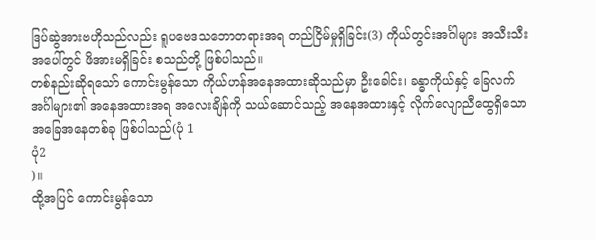ဒြပ်ဆွဲအားဗဟိုသည်လည်း ရူပဗေဒသဘောတရားအရ တည်ငြိမ်မှုရှိခြင်း(3) ကိုယ်တွင်းအင်္ဂါများ အသီးသီးအပေါ်တွင် ဖိအားမရှိခြင်း စသည်တို့ ဖြစ်ပါသည်။
တစ်နည်းဆိုရသော် ကောင်းမွန်သော ကိုယ်ဟန်အနေအထားဆိုသည်မှာ ဦးခေါင်း၊ ခန္ဓာကိုယ်နှင့် ခြေလက်အင်္ဂါများ၏ အနေအထားအရ အလေးချိန်ကို သယ်ဆောင်သည့် အနေအထားနှင့် လိုက်လျောညီထွေရှိသော အခြေအနေတစ်ခု ဖြစ်ပါသည်(ပုံ 1
ပုံ2
)။
ထို့အပြင် ကောင်းမွန်သော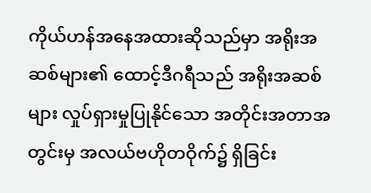ကိုယ်ဟန်အနေအထားဆိုသည်မှာ အရိုးအဆစ်များ၏ ထောင့်ဒီဂရီသည် အရိုးအဆစ်များ လှုပ်ရှားမှုပြုနိုင်သော အတိုင်းအတာအတွင်းမှ အလယ်ဗဟိုတဝိုက်၌ ရှိခြင်း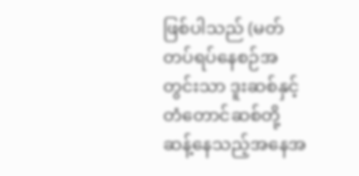ဖြစ်ပါသည် (မတ်တပ်ရပ်နေစဉ်အတွင်းသာ ဒူးဆစ်နှင့် တံတောင်ဆစ်တို့ ဆန့်နေသည့်အနေအ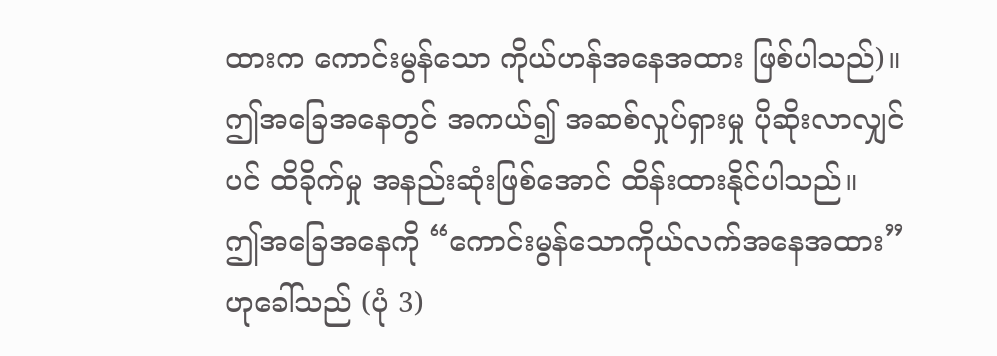ထားက ကောင်းမွန်သော ကိုယ်ဟန်အနေအထား ဖြစ်ပါသည်)။
ဤအခြေအနေတွင် အကယ်၍ အဆစ်လှုပ်ရှားမှု ပိုဆိုးလာလျှင်ပင် ထိခိုက်မှု အနည်းဆုံးဖြစ်အောင် ထိန်းထားနိုင်ပါသည်။
ဤအခြေအနေကို “ကောင်းမွန်သောကိုယ်လက်အနေအထား” ဟုခေါ်သည် (ပုံ 3)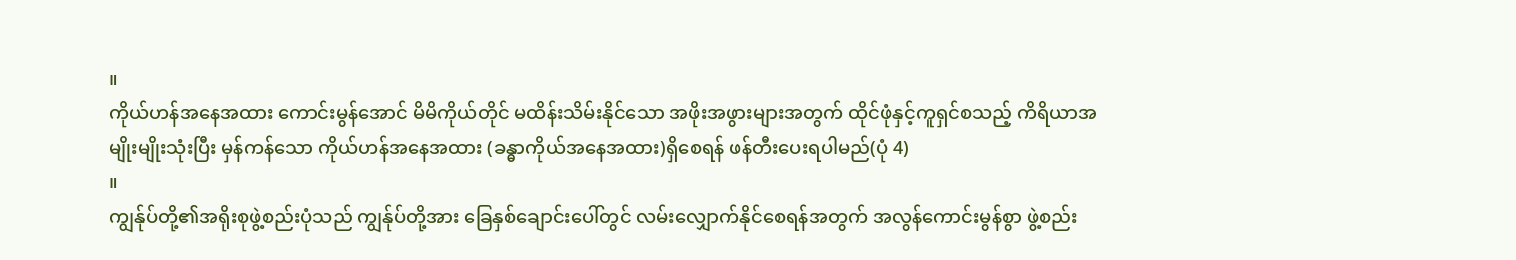။
ကိုယ်ဟန်အနေအထား ကောင်းမွန်အောင် မိမိကိုယ်တိုင် မထိန်းသိမ်းနိုင်သော အဖိုးအဖွားများအတွက် ထိုင်ဖုံနှင့်ကူရှင်စသည့် ကိရိယာအမျိုးမျိုးသုံးပြီး မှန်ကန်သော ကိုယ်ဟန်အနေအထား (ခန္ဓာကိုယ်အနေအထား)ရှိစေရန် ဖန်တီးပေးရပါမည်(ပုံ 4)
။
ကျွန်ုပ်တို့၏အရိုးစုဖွဲ့စည်းပုံသည် ကျွန်ုပ်တို့အား ခြေနှစ်ချောင်းပေါ်တွင် လမ်းလျှောက်နိုင်စေရန်အတွက် အလွန်ကောင်းမွန်စွာ ဖွဲ့စည်း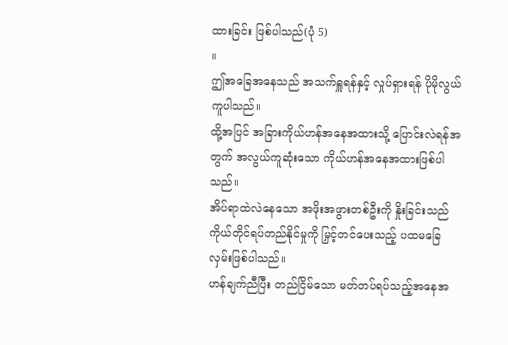ထားခြင်း ဖြစ်ပါသည်(ပုံ 5)
။
ဤအခြေအနေသည် အသက်ရှူရန်နှင့် လှုပ်ရှားရန် ပိုမိုလွယ်ကူပါသည်။
ထို့အပြင် အခြားကိုယ်ဟန်အနေအထားသို့ ပြောင်းလဲရန်အတွက် အလွယ်ကူဆုံးသော ကိုယ်ဟန်အနေအထားဖြစ်ပါသည်။
အိပ်ရာထဲလဲနေသော အဖိုးအဖွားတစ်ဦးကို နှိုးခြင်းသည် ကိုယ်တိုင်ရပ်တည်နိုင်မှုကို မြှင့်တင်ပေးသည့် ပထမခြေလှမ်းဖြစ်ပါသည်။
ဟန်ချက်ညီပြီး တည်ငြိမ်သော မတ်တပ်ရပ်သည့်အနေအ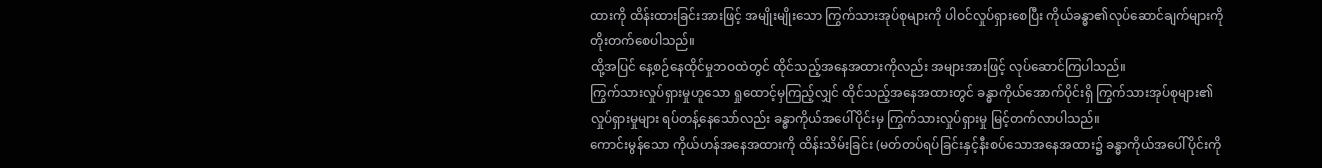ထားကို ထိန်းထားခြင်းအားဖြင့် အမျိုးမျိုးသော ကြွက်သားအုပ်စုများကို ပါဝင်လှုပ်ရှားစေပြီး ကိုယ်ခန္ဓာ၏လုပ်ဆောင်ချက်များကို တိုးတက်စေပါသည်။
ထို့အပြင် နေ့စဉ်နေထိုင်မှုဘဝထဲတွင် ထိုင်သည့်အနေအထားကိုလည်း အများအားဖြင့် လုပ်ဆောင်ကြပါသည်။
ကြွက်သားလှုပ်ရှားမှုဟူသော ရှုထောင့်မှကြည့်လျှင် ထိုင်သည့်အနေအထားတွင် ခန္ဓာကိုယ်အောက်ပိုင်းရှိ ကြွက်သားအုပ်စုများ၏လှုပ်ရှားမှုများ ရပ်တန့်နေသော်လည်း ခန္ဓာကိုယ်အပေါ်ပိုင်းမှ ကြွက်သားလှုပ်ရှားမှု မြင့်တက်လာပါသည်။
ကောင်းမွန်သော ကိုယ်ဟန်အနေအထားကို ထိန်းသိမ်းခြင်း (မတ်တပ်ရပ်ခြင်းနှင့်နီးစပ်သောအနေအထား၌ ခန္ဓာကိုယ်အပေါ်ပိုင်းကို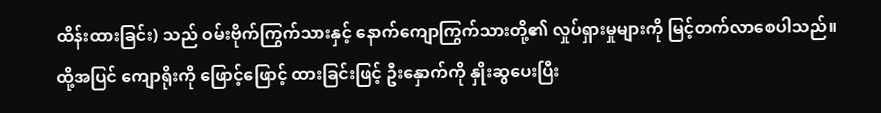ထိန်းထားခြင်း) သည် ဝမ်းဗိုက်ကြွက်သားနှင့် နောက်ကျောကြွက်သားတို့၏ လှုပ်ရှားမှုများကို မြင့်တက်လာစေပါသည်။
ထို့အပြင် ကျောရိုးကို ဖြောင့်ဖြောင့် ထားခြင်းဖြင့် ဦးနှောက်ကို နှိုးဆွပေးပြီး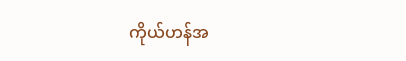ကိုယ်ဟန်အ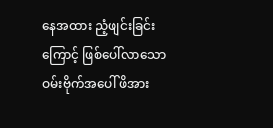နေအထား ညံ့ဖျင်းခြင်းကြောင့် ဖြစ်ပေါ်လာသော ဝမ်းဗိုက်အပေါ် ဖိအား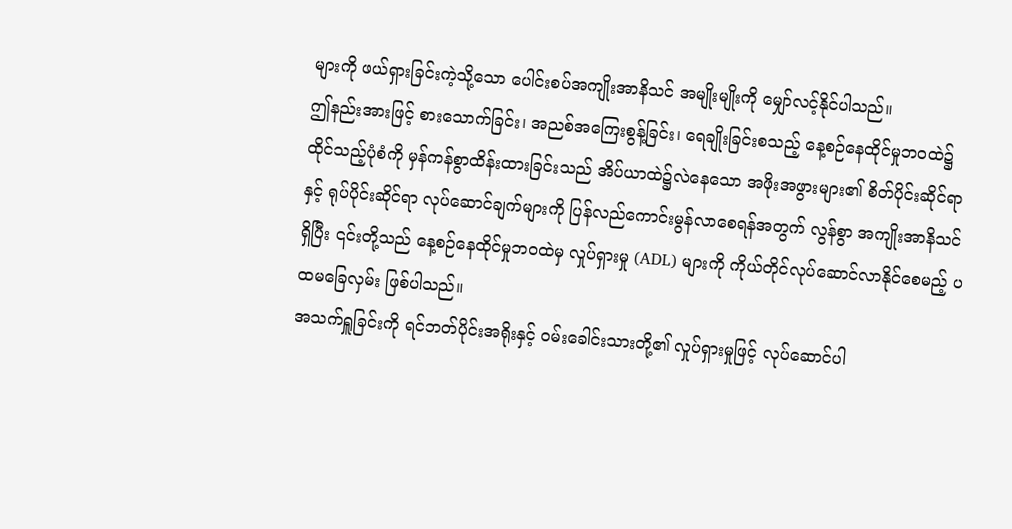များကို ဖယ်ရှားခြင်းကဲ့သို့သော ပေါင်းစပ်အကျိုးအာနိသင် အမျိုးမျိုးကို မျှော်လင့်နိုင်ပါသည်။
ဤနည်းအားဖြင့် စားသောက်ခြင်း၊ အညစ်အကြေးစွန့်ခြင်း၊ ရေချိုးခြင်းစသည့် နေ့စဉ်နေထိုင်မှုဘဝထဲ၌ ထိုင်သည့်ပုံစံကို မှန်ကန်စွာထိန်းထားခြင်းသည် အိပ်ယာထဲ၌လဲနေသော အဖိုးအဖွားများ၏ စိတ်ပိုင်းဆိုင်ရာနှင့် ရုပ်ပိုင်းဆိုင်ရာ လုပ်ဆောင်ချက်များကို ပြန်လည်ကောင်းမွန်လာစေရန်အတွက် လွန်စွာ အကျိုးအာနိသင်ရှိပြီး ၎င်းတို့သည် နေ့စဉ်နေထိုင်မှုဘဝထဲမှ လှုပ်ရှားမှု (ADL) များကို ကိုယ်တိုင်လုပ်ဆောင်လာနိုင်စေမည့် ပထမခြေလှမ်း ဖြစ်ပါသည်။
အသက်ရှူခြင်းကို ရင်ဘတ်ပိုင်းအရိုးနှင့် ဝမ်းခေါင်းသားတို့၏ လှုပ်ရှားမှုဖြင့် လုပ်ဆောင်ပါ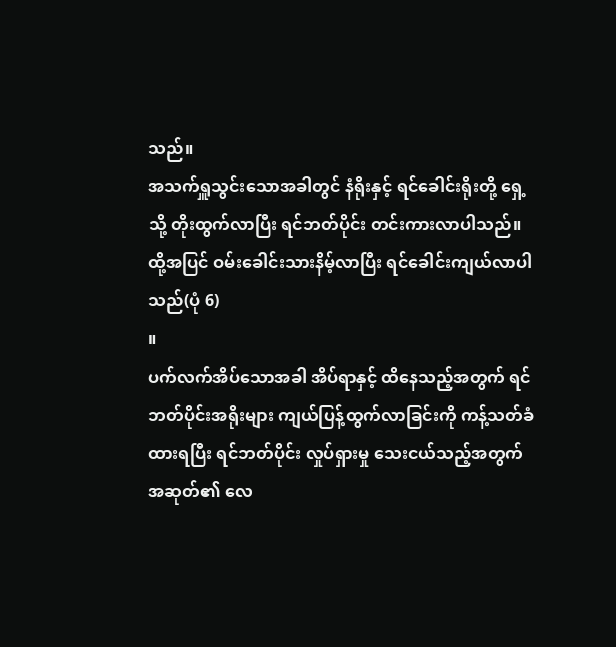သည်။
အသက်ရှူသွင်းသောအခါတွင် နံရိုးနှင့် ရင်ခေါင်းရိုးတို့ ရှေ့သို့ တိုးထွက်လာပြီး ရင်ဘတ်ပိုင်း တင်းကားလာပါသည်။
ထို့အပြင် ဝမ်းခေါင်းသားနိမ့်လာပြီး ရင်ခေါင်းကျယ်လာပါသည်(ပုံ 6)
။
ပက်လက်အိပ်သောအခါ အိပ်ရာနှင့် ထိနေသည့်အတွက် ရင်ဘတ်ပိုင်းအရိုးများ ကျယ်ပြန့်ထွက်လာခြင်းကို ကန့်သတ်ခံထားရပြီး ရင်ဘတ်ပိုင်း လှုပ်ရှားမှု သေးငယ်သည့်အတွက် အဆုတ်၏ လေ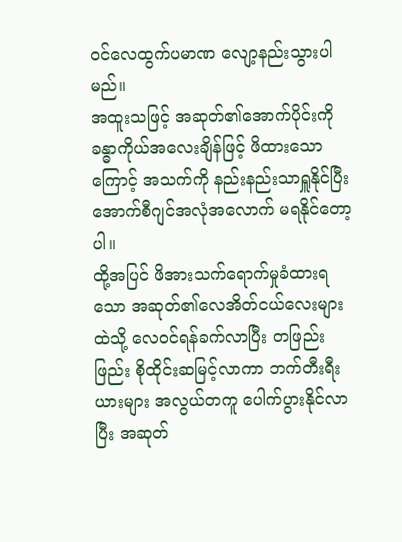ဝင်လေထွက်ပမာဏ လျော့နည်းသွားပါမည်။
အထူးသဖြင့် အဆုတ်၏အောက်ပိုင်းကို ခန္ဓာကိုယ်အလေးချိန်ဖြင့် ဖိထားသောကြောင့် အသက်ကို နည်းနည်းသာရှူနိုင်ပြီး အောက်စီဂျင်အလုံအလောက် မရနိုင်တော့ပါ။
ထို့အပြင် ဖိအားသက်ရောက်မှုခံထားရသော အဆုတ်၏လေအိတ်ငယ်လေးများထဲသို့ လေဝင်ရန်ခက်လာပြီး တဖြည်းဖြည်း စိုထိုင်းဆမြင့်လာကာ ဘက်တီးရီးယားများ အလွယ်တကူ ပေါက်ပွားနိုင်လာပြီး အဆုတ်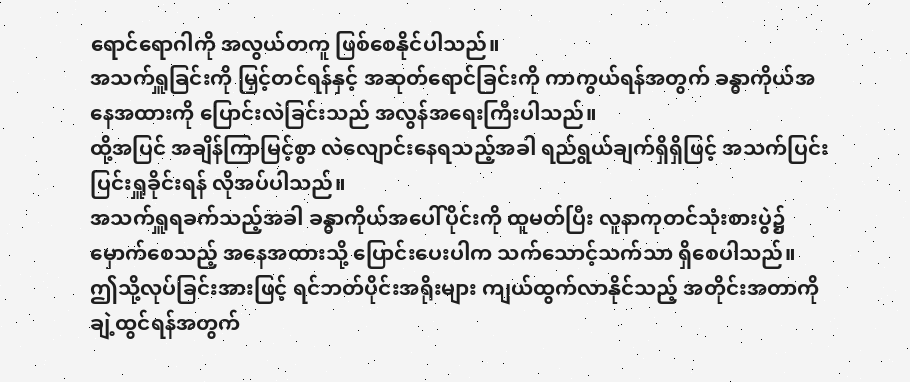ရောင်ရောဂါကို အလွယ်တကူ ဖြစ်စေနိုင်ပါသည်။
အသက်ရှူခြင်းကို မြှင့်တင်ရန်နှင့် အဆုတ်ရောင်ခြင်းကို ကာကွယ်ရန်အတွက် ခန္ဓာကိုယ်အနေအထားကို ပြောင်းလဲခြင်းသည် အလွန်အရေးကြီးပါသည်။
ထို့အပြင် အချိန်ကြာမြင့်စွာ လဲလျောင်းနေရသည့်အခါ ရည်ရွယ်ချက်ရှိရှိဖြင့် အသက်ပြင်းပြင်းရှူခိုင်းရန် လိုအပ်ပါသည်။
အသက်ရှူရခက်သည့်အခါ ခန္ဓာကိုယ်အပေါ်ပိုင်းကို ထူမတ်ပြီး လူနာကုတင်သုံးစားပွဲ၌ မှောက်စေသည့် အနေအထားသို့ ပြောင်းပေးပါက သက်သောင့်သက်သာ ရှိစေပါသည်။
ဤသို့လုပ်ခြင်းအားဖြင့် ရင်ဘတ်ပိုင်းအရိုးများ ကျယ်ထွက်လာနိုင်သည့် အတိုင်းအတာကို ချဲ့ထွင်ရန်အတွက်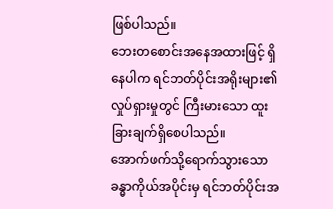ဖြစ်ပါသည်။
ဘေးတစောင်းအနေအထားဖြင့် ရှိနေပါက ရင်ဘတ်ပိုင်းအရိုးများ၏ လှုပ်ရှားမှုတွင် ကြီးမားသော ထူးခြားချက်ရှိစေပါသည်။
အောက်ဖက်သို့ရောက်သွားသော ခန္ဓာကိုယ်အပိုင်းမှ ရင်ဘတ်ပိုင်းအ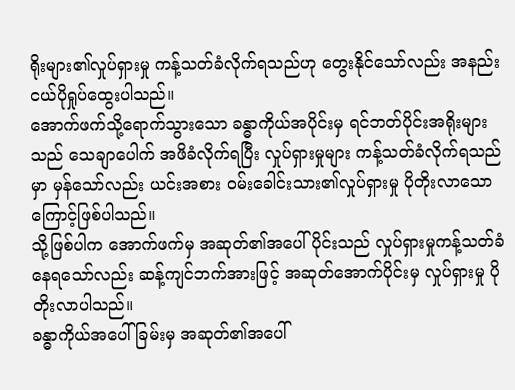ရိုးများ၏လှုပ်ရှားမှု ကန့်သတ်ခံလိုက်ရသည်ဟု တွေးနိုင်သော်လည်း အနည်းငယ်ပိုရှုပ်ထွေးပါသည်။
အောက်ဖက်သို့ရောက်သွားသော ခန္ဓာကိုယ်အပိုင်းမှ ရင်ဘတ်ပိုင်းအရိုးများသည် သေချာပေါက် အဖိခံလိုက်ရပြီး လှုပ်ရှားမှုများ ကန့်သတ်ခံလိုက်ရသည်မှာ မှန်သော်လည်း ယင်းအစား ဝမ်းခေါင်းသား၏လှုပ်ရှားမှု ပိုတိုးလာသောကြောင့်ဖြစ်ပါသည်။
သို့ဖြစ်ပါက အောက်ဖက်မှ အဆုတ်၏အပေါ်ပိုင်းသည် လှုပ်ရှားမှုကန့်သတ်ခံနေရသော်လည်း ဆန့်ကျင်ဘက်အားဖြင့် အဆုတ်အောက်ပိုင်းမှ လှုပ်ရှားမှု ပိုတိုးလာပါသည်။
ခန္ဓာကိုယ်အပေါ်ခြမ်းမှ အဆုတ်၏အပေါ်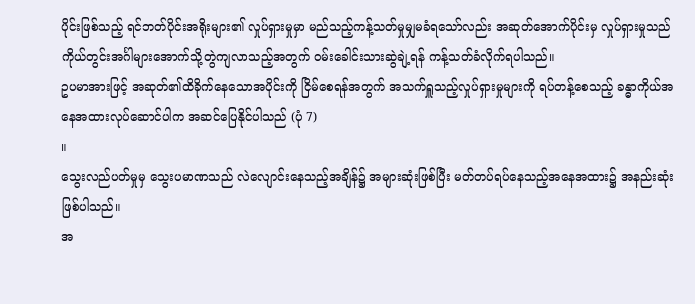ပိုင်းဖြစ်သည့် ရင်ဘတ်ပိုင်းအရိုးများ၏ လှုပ်ရှားမှုမှာ မည်သည့်ကန့်သတ်မှုမျှမခံရသော်လည်း အဆုတ်အောက်ပိုင်းမှ လှုပ်ရှားမှုသည် ကိုယ်တွင်းအင်္ဂါများအောက်သို့တွဲကျလာသည့်အတွက် ဝမ်းခေါင်းသားဆွဲချဲ့ရန် ကန့်သတ်ခံလိုက်ရပါသည်။
ဥပမာအားဖြင့် အဆုတ်၏ထိခိုက်နေသောအပိုင်းကို ငြိမ်စေရန်အတွက် အသက်ရှူသည့်လှုပ်ရှားမှုများကို ရပ်တန့်စေသည့် ခန္ဓာကိုယ်အနေအထားလုပ်ဆောင်ပါက အဆင်ပြေနိုင်ပါသည် (ပုံ 7)
။
သွေးလည်ပတ်မှုမှ သွေးပမာဏသည် လဲလျောင်းနေသည့်အချိန်၌ အများဆုံးဖြစ်ပြီး မတ်တပ်ရပ်နေသည့်အနေအထား၌ အနည်းဆုံးဖြစ်ပါသည်။
အ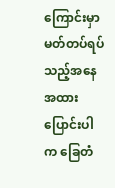ကြောင်းမှာ မတ်တပ်ရပ်သည့်အနေအထားပြောင်းပါက ခြေတံ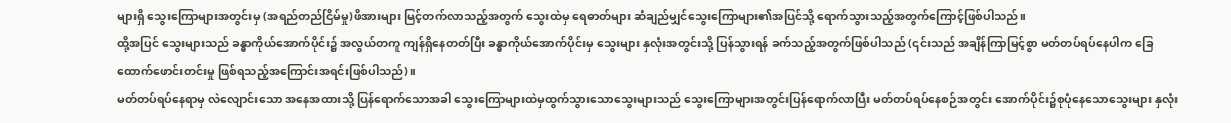များရှိ သွေးကြောများအတွင်းမှ (အရည်တည်ငြိမ်မှု)ဖိအားများ မြင့်တက်လာသည့်အတွက် သွေးထဲမှ ရေဓာတ်များ ဆံချည်မျှင်သွေးကြောများ၏အပြင်သို့ ရောက်သွားသည့်အတွက်ကြောင့်ဖြစ်ပါသည်။
ထို့အပြင် သွေးများသည် ခန္ဓာကိုယ်အောက်ပိုင်း၌ အလွယ်တကူ ကျန်ရှိနေတတ်ပြီး ခန္ဓာကိုယ်အောက်ပိုင်းမှ သွေးများ နှလုံးအတွင်းသို့ ပြန်သွားရန် ခက်သည့်အတွက်ဖြစ်ပါသည် (၎င်းသည် အချိန်ကြာမြင့်စွာ မတ်တပ်ရပ်နေပါက ခြေထောက်ဖောင်းတင်းမှု ဖြစ်ရသည့်အကြောင်းအရင်းဖြစ်ပါသည်)။
မတ်တပ်ရပ်နေရာမှ လဲလျောင်းသော အနေအထားသို့ ပြန်ရောက်သောအခါ သွေးကြောများထဲမှထွက်သွားသောသွေးများသည် သွေးကြောများအတွင်းပြန်ရောက်လာပြီး မတ်တပ်ရပ်နေစဉ်အတွင်း အောက်ပိုင်း၌စုပုံနေသောသွေးများ နှလုံး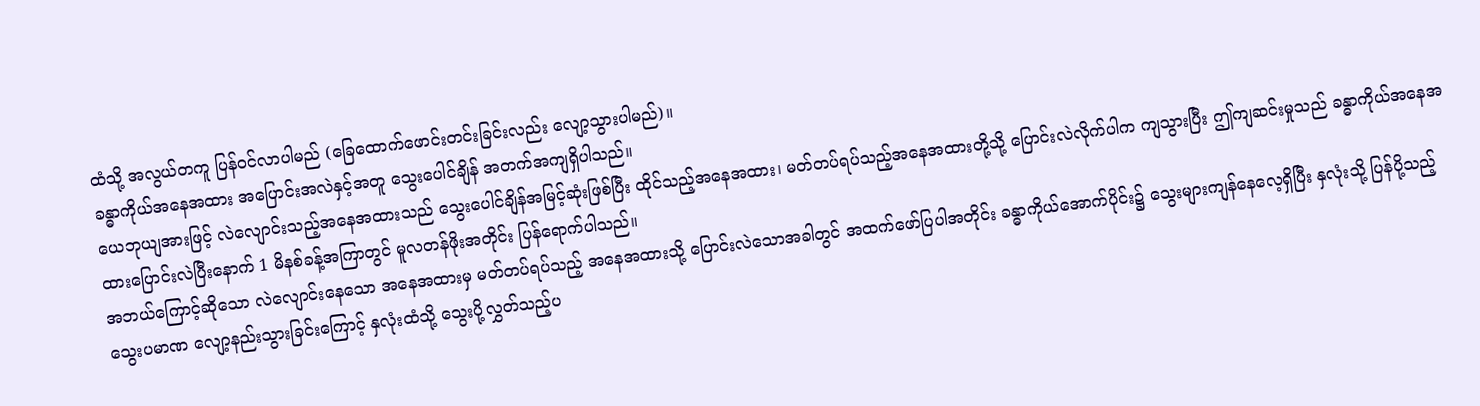ထံသို့ အလွယ်တကူ ပြန်ဝင်လာပါမည် (ခြေထောက်ဖောင်းတင်းခြင်းလည်း လျော့သွားပါမည်)။
ခန္ဓာကိုယ်အနေအထား အပြောင်းအလဲနှင့်အတူ သွေးပေါင်ချိန် အတက်အကျရှိပါသည်။
ယေဘုယျအားဖြင့် လဲလျောင်းသည့်အနေအထားသည် သွေးပေါင်ချိန်အမြင့်ဆုံးဖြစ်ပြီး ထိုင်သည့်အနေအထား၊ မတ်တပ်ရပ်သည့်အနေအထားတို့သို့ ပြောင်းလဲလိုက်ပါက ကျသွားပြီး ဤကျဆင်းမှုသည် ခန္ဓာကိုယ်အနေအထားပြောင်းလဲပြီးနောက် 1 မိနစ်ခန့်အကြာတွင် မူလတန်ဖိုးအတိုင်း ပြန်ရောက်ပါသည်။
အဘယ်ကြောင့်ဆိုသော လဲလျောင်းနေသော အနေအထားမှ မတ်တပ်ရပ်သည့် အနေအထားသို့ ပြောင်းလဲသောအခါတွင် အထက်ဖော်ပြပါအတိုင်း ခန္ဓာကိုယ်အောက်ပိုင်း၌ သွေးများကျန်နေလေ့ရှိပြီး နှလုံးသို့ ပြန်ပို့သည့် သွေးပမာဏ လျော့နည်းသွားခြင်းကြောင့် နှလုံးထံသို့ သွေးပို့လွှတ်သည့်ပ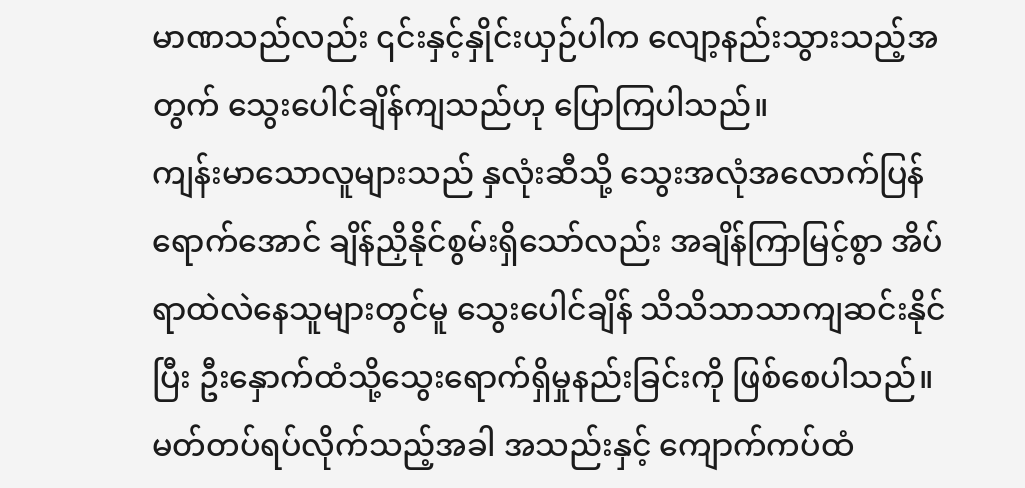မာဏသည်လည်း ၎င်းနှင့်နှိုင်းယှဉ်ပါက လျော့နည်းသွားသည့်အတွက် သွေးပေါင်ချိန်ကျသည်ဟု ပြောကြပါသည်။
ကျန်းမာသောလူများသည် နှလုံးဆီသို့ သွေးအလုံအလောက်ပြန်ရောက်အောင် ချိန်ညှိနိုင်စွမ်းရှိသော်လည်း အချိန်ကြာမြင့်စွာ အိပ်ရာထဲလဲနေသူများတွင်မူ သွေးပေါင်ချိန် သိသိသာသာကျဆင်းနိုင်ပြီး ဦးနှောက်ထံသို့သွေးရောက်ရှိမှုနည်းခြင်းကို ဖြစ်စေပါသည်။
မတ်တပ်ရပ်လိုက်သည့်အခါ အသည်းနှင့် ကျောက်ကပ်ထံ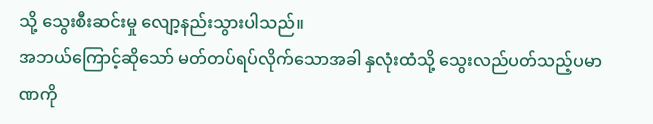သို့ သွေးစီးဆင်းမှု လျော့နည်းသွားပါသည်။
အဘယ်ကြောင့်ဆိုသော် မတ်တပ်ရပ်လိုက်သောအခါ နှလုံးထံသို့ သွေးလည်ပတ်သည့်ပမာဏကို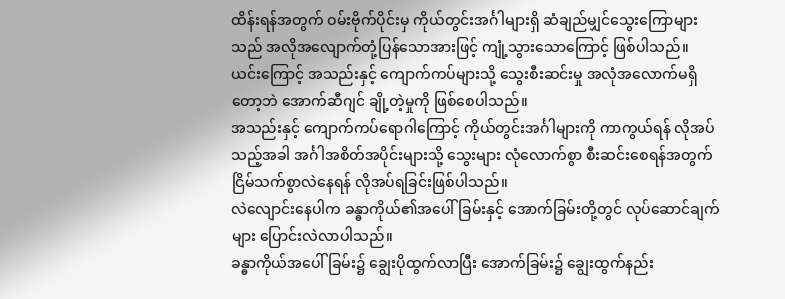ထိန်းရန်အတွက် ဝမ်းဗိုက်ပိုင်းမှ ကိုယ်တွင်းအင်္ဂါများရှိ ဆံချည်မျှင်သွေးကြောများသည် အလိုအလျောက်တုံ့ပြန်သောအားဖြင့် ကျုံ့သွားသောကြောင့် ဖြစ်ပါသည်။
ယင်းကြောင့် အသည်းနှင့် ကျောက်ကပ်များသို့ သွေးစီးဆင်းမှု အလုံအလောက်မရှိတော့ဘဲ အောက်ဆီဂျင် ချို့တဲ့မှုကို ဖြစ်စေပါသည်။
အသည်းနှင့် ကျောက်ကပ်ရောဂါကြောင့် ကိုယ်တွင်းအင်္ဂါများကို ကာကွယ်ရန် လိုအပ်သည့်အခါ အင်္ဂါအစိတ်အပိုင်းများသို့ သွေးများ လုံလောက်စွာ စီးဆင်းစေရန်အတွက် ငြိမ်သက်စွာလဲနေရန် လိုအပ်ရခြင်းဖြစ်ပါသည်။
လဲလျောင်းနေပါက ခန္ဓာကိုယ်၏အပေါ်ခြမ်းနှင့် အောက်ခြမ်းတို့တွင် လုပ်ဆောင်ချက်များ ပြောင်းလဲလာပါသည်။
ခန္ဓာကိုယ်အပေါ်ခြမ်း၌ ချွေးပိုထွက်လာပြီး အောက်ခြမ်း၌ ချွေးထွက်နည်း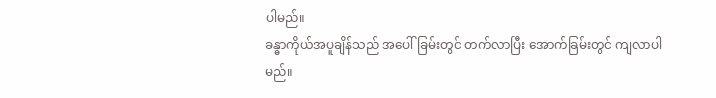ပါမည်။
ခန္ဓာကိုယ်အပူချိန်သည် အပေါ်ခြမ်းတွင် တက်လာပြီး အောက်ခြမ်းတွင် ကျလာပါမည်။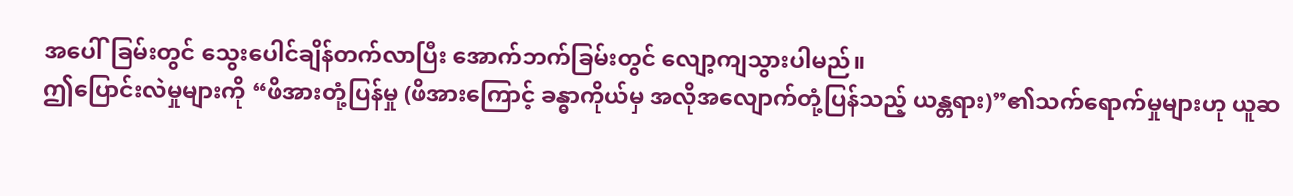အပေါ်ခြမ်းတွင် သွေးပေါင်ချိန်တက်လာပြီး အောက်ဘက်ခြမ်းတွင် လျော့ကျသွားပါမည်။
ဤပြောင်းလဲမှုများကို “ဖိအားတုံ့ပြန်မှု (ဖိအားကြောင့် ခန္ဓာကိုယ်မှ အလိုအလျောက်တုံ့ပြန်သည့် ယန္တရား)”၏သက်ရောက်မှုများဟု ယူဆ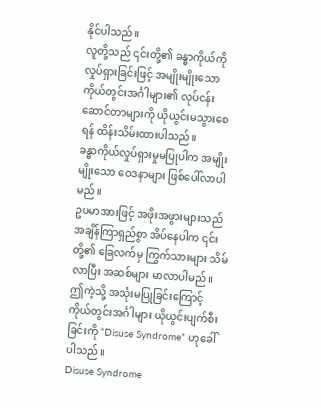နိုင်ပါသည်။
လူတို့သည် ၎င်းတို့၏ ခန္ဓာကိုယ်ကို လှုပ်ရှားခြင်းဖြင့် အမျိုးမျိုးသော ကိုယ်တွင်းအင်္ဂါများ၏ လုပ်ငန်းဆောင်တာများကို ယိုယွင်းမသွားစေရန် ထိန်းသိမ်းထားပါသည်။
ခန္ဓာကိုယ်လှုပ်ရှားမှုမပြုပါက အမျိုးမျိုးသော ဝေဒနာများ ဖြစ်ပေါ်လာပါမည်။
ဥပမာအားဖြင့် အဖိုးအဖွားများသည် အချိန်ကြာရှည်စွာ အိပ်နေပါက ၎င်းတို့၏ ခြေလက်မှ ကြွက်သားများ သိမ်လာပြီး အဆစ်များ မာလာပါမည်။
ဤကဲ့သို့ အသုံးမပြုခြင်းကြောင့် ကိုယ်တွင်းအင်္ဂါများ ယိုယွင်းပျက်စီးခြင်းကို “Disuse Syndrome” ဟုခေါ်ပါသည်။
Disuse Syndrome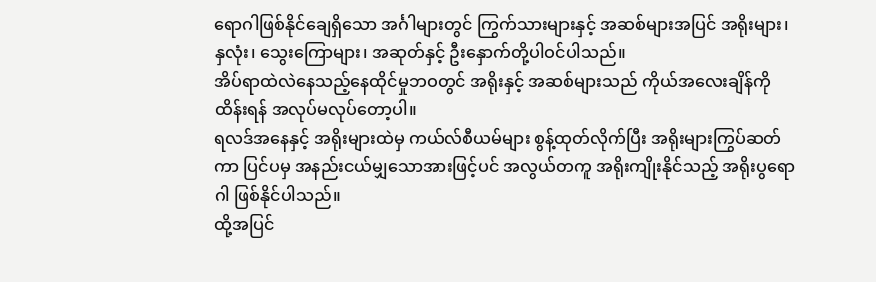ရောဂါဖြစ်နိုင်ချေရှိသော အင်္ဂါများတွင် ကြွက်သားများနှင့် အဆစ်များအပြင် အရိုးများ၊ နှလုံး၊ သွေးကြောများ၊ အဆုတ်နှင့် ဦးနှောက်တို့ပါဝင်ပါသည်။
အိပ်ရာထဲလဲနေသည့်နေထိုင်မှုဘဝတွင် အရိုးနှင့် အဆစ်များသည် ကိုယ်အလေးချိန်ကို ထိန်းရန် အလုပ်မလုပ်တော့ပါ။
ရလဒ်အနေနှင့် အရိုးများထဲမှ ကယ်လ်စီယမ်များ စွန့်ထုတ်လိုက်ပြီး အရိုးများကြွပ်ဆတ်ကာ ပြင်ပမှ အနည်းငယ်မျှသောအားဖြင့်ပင် အလွယ်တကူ အရိုးကျိုးနိုင်သည့် အရိုးပွရောဂါ ဖြစ်နိုင်ပါသည်။
ထို့အပြင်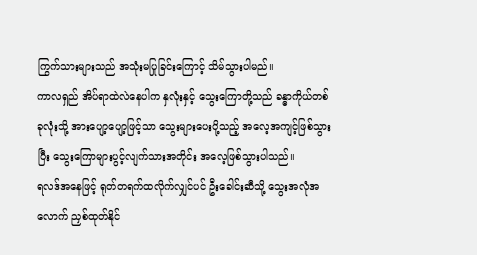ကြွက်သားများသည် အသုံးမပြုခြင်းကြောင့် သိမ်သွားပါမည်။
ကာလရှည် အိပ်ရာထဲလဲနေပါက နှလုံးနှင့် သွေးကြောတို့သည် ခန္ဓာကိုယ်တစ်ခုလုံးသို့ အားပျော့ပျော့ဖြင့်သာ သွေးများပေးပို့သည့် အလေ့အကျင့်ဖြစ်သွားပြီး သွေးကြောများပွင့်လျက်သားအတိုင်း အလေ့ဖြစ်သွားပါသည်။
ရလဒ်အနေဖြင့် ရုတ်တရက်ထလိုက်လျှင်ပင် ဦးခေါင်းဆီသို့ သွေးအလုံအလောက် ညှစ်ထုတ်နိုင်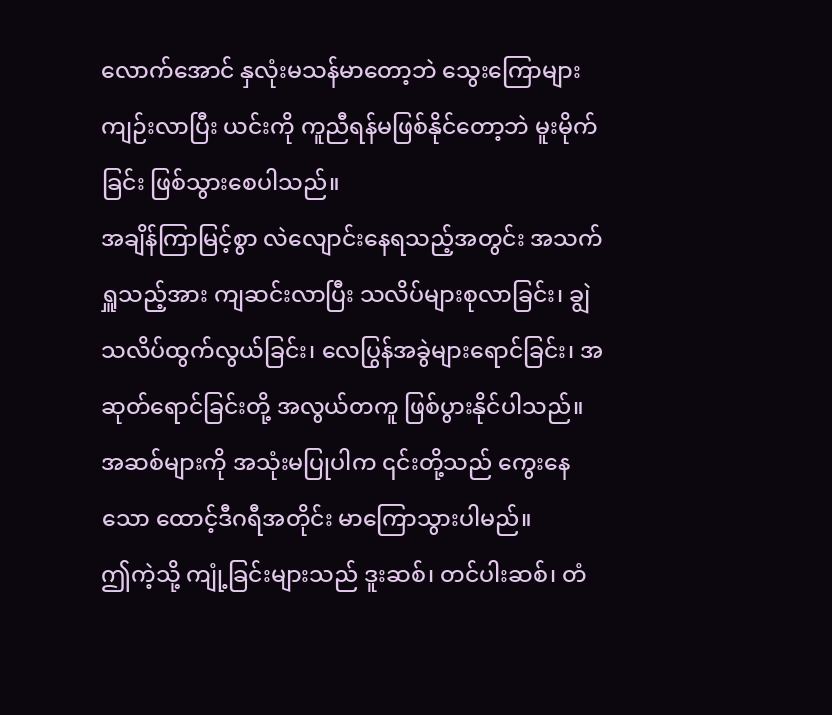လောက်အောင် နှလုံးမသန်မာတော့ဘဲ သွေးကြောများ ကျဉ်းလာပြီး ယင်းကို ကူညီရန်မဖြစ်နိုင်တော့ဘဲ မူးမိုက်ခြင်း ဖြစ်သွားစေပါသည်။
အချိန်ကြာမြင့်စွာ လဲလျောင်းနေရသည့်အတွင်း အသက်ရှူသည့်အား ကျဆင်းလာပြီး သလိပ်များစုလာခြင်း၊ ချွဲသလိပ်ထွက်လွယ်ခြင်း၊ လေပြွန်အခွဲများရောင်ခြင်း၊ အဆုတ်ရောင်ခြင်းတို့ အလွယ်တကူ ဖြစ်ပွားနိုင်ပါသည်။
အဆစ်များကို အသုံးမပြုပါက ၎င်းတို့သည် ကွေးနေသော ထောင့်ဒီဂရီအတိုင်း မာကြောသွားပါမည်။
ဤကဲ့သို့ ကျုံ့ခြင်းများသည် ဒူးဆစ်၊ တင်ပါးဆစ်၊ တံ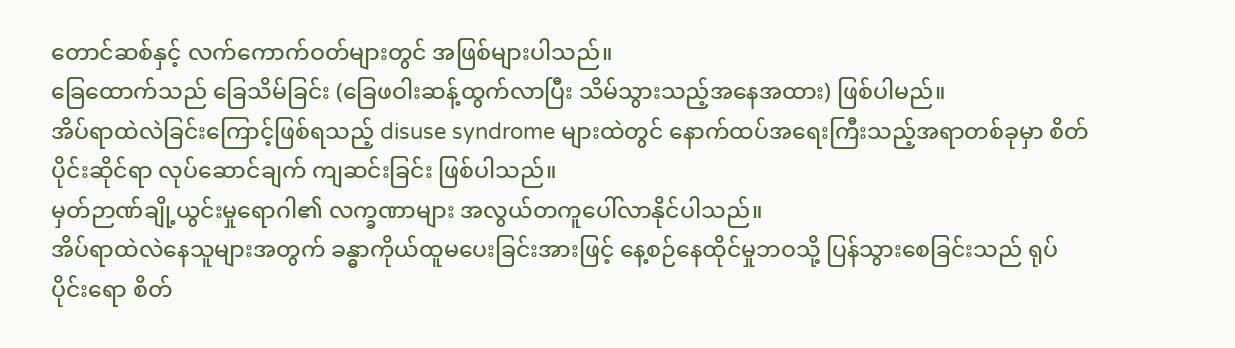တောင်ဆစ်နှင့် လက်ကောက်ဝတ်များတွင် အဖြစ်များပါသည်။
ခြေထောက်သည် ခြေသိမ်ခြင်း (ခြေဖဝါးဆန့်ထွက်လာပြီး သိမ်သွားသည့်အနေအထား) ဖြစ်ပါမည်။
အိပ်ရာထဲလဲခြင်းကြောင့်ဖြစ်ရသည့် disuse syndrome များထဲတွင် နောက်ထပ်အရေးကြီးသည့်အရာတစ်ခုမှာ စိတ်ပိုင်းဆိုင်ရာ လုပ်ဆောင်ချက် ကျဆင်းခြင်း ဖြစ်ပါသည်။
မှတ်ဉာဏ်ချို့ယွင်းမှုရောဂါ၏ လက္ခဏာများ အလွယ်တကူပေါ်လာနိုင်ပါသည်။
အိပ်ရာထဲလဲနေသူများအတွက် ခန္ဓာကိုယ်ထူမပေးခြင်းအားဖြင့် နေ့စဉ်နေထိုင်မှုဘဝသို့ ပြန်သွားစေခြင်းသည် ရုပ်ပိုင်းရော စိတ်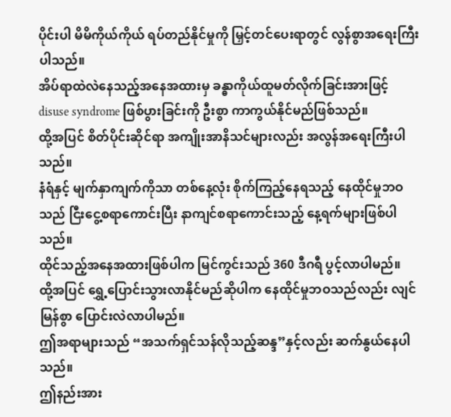ပိုင်းပါ မိမိကိုယ်ကိုယ် ရပ်တည်နိုင်မှုကို မြှင့်တင်ပေးရာတွင် လွန်စွာအရေးကြီးပါသည်။
အိပ်ရာထဲလဲနေသည့်အနေအထားမှ ခန္ဓာကိုယ်ထူမတ်လိုက်ခြင်းအားဖြင့် disuse syndrome ဖြစ်ပွားခြင်းကို ဦးစွာ ကာကွယ်နိုင်မည်ဖြစ်သည်။
ထို့အပြင် စိတ်ပိုင်းဆိုင်ရာ အကျိုးအာနိသင်များလည်း အလွန်အရေးကြီးပါသည်။
နံရံနှင့် မျက်နှာကျက်ကိုသာ တစ်နေ့လုံး စိုက်ကြည့်နေရသည့် နေထိုင်မှုဘဝသည် ငြီးငွေ့စရာကောင်းပြီး နာကျင်စရာကောင်းသည့် နေ့ရက်များဖြစ်ပါသည်။
ထိုင်သည့်အနေအထားဖြစ်ပါက မြင်ကွင်းသည် 360 ဒီဂရီ ပွင့်လာပါမည်။
ထို့အပြင် ရွှေ့ပြောင်းသွားလာနိုင်မည်ဆိုပါက နေထိုင်မှုဘဝသည်လည်း လျင်မြန်စွာ ပြောင်းလဲလာပါမည်။
ဤအရာများသည် “အသက်ရှင်သန်လိုသည့်ဆန္ဒ”နှင့်လည်း ဆက်နွယ်နေပါသည်။
ဤနည်းအား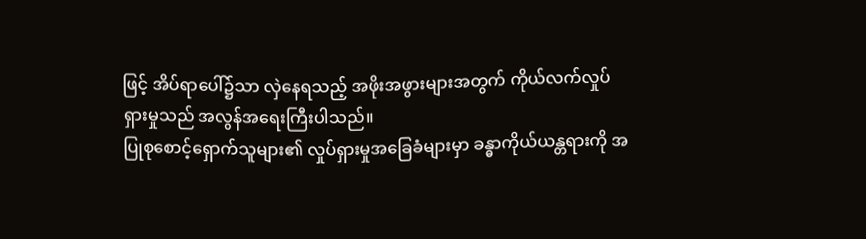ဖြင့် အိပ်ရာပေါ်၌သာ လှဲနေရသည့် အဖိုးအဖွားများအတွက် ကိုယ်လက်လှုပ်ရှားမှုသည် အလွန်အရေးကြီးပါသည်။
ပြုစုစောင့်ရှောက်သူများ၏ လှုပ်ရှားမှုအခြေခံများမှာ ခန္ဓာကိုယ်ယန္တရားကို အ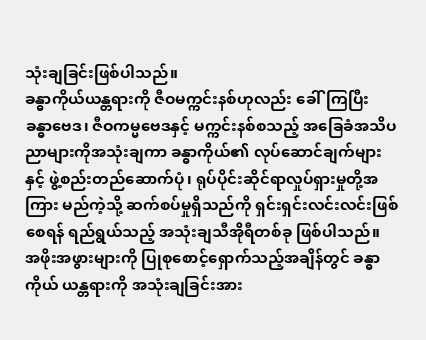သုံးချခြင်းဖြစ်ပါသည်။
ခန္ဓာကိုယ်ယန္တရားကို ဇီဝမက္ကင်းနစ်ဟုလည်း ခေါ်ကြပြီး ခန္ဓာဗေဒ၊ ဇီဝကမ္မဗေဒနှင့် မက္ကင်းနစ်စသည့် အခြေခံအသိပညာများကိုအသုံးချကာ ခန္ဓာကိုယ်၏ လုပ်ဆောင်ချက်များနှင့် ဖွဲ့စည်းတည်ဆောက်ပုံ၊ ရုပ်ပိုင်းဆိုင်ရာလှုပ်ရှားမှုတို့အကြား မည်ကဲ့သို့ ဆက်စပ်မှုရှိသည်ကို ရှင်းရှင်းလင်းလင်းဖြစ်စေရန် ရည်ရွယ်သည့် အသုံးချသီအိုရီတစ်ခု ဖြစ်ပါသည်။
အဖိုးအဖွားများကို ပြုစုစောင့်ရှောက်သည့်အချိန်တွင် ခန္ဓာကိုယ် ယန္တရားကို အသုံးချခြင်းအား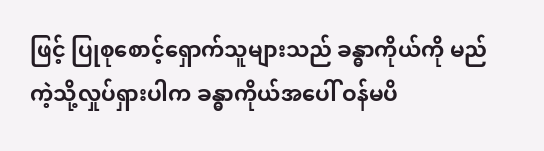ဖြင့် ပြုစုစောင့်ရှောက်သူများသည် ခန္ဓာကိုယ်ကို မည်ကဲ့သို့လှုပ်ရှားပါက ခန္ဓာကိုယ်အပေါ် ဝန်မပိ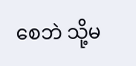စေဘဲ သို့မ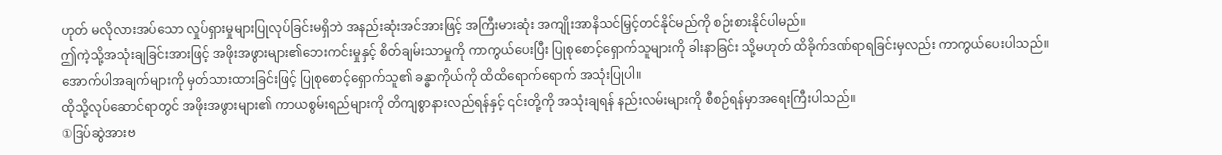ဟုတ် မလိုလားအပ်သော လှုပ်ရှားမှုများပြုလုပ်ခြင်းမရှိဘဲ အနည်းဆုံးအင်အားဖြင့် အကြီးမားဆုံး အကျိုးအာနိသင်မြှင့်တင်နိုင်မည်ကို စဉ်းစားနိုင်ပါမည်။
ဤကဲ့သို့အသုံးချခြင်းအားဖြင့် အဖိုးအဖွားများ၏ဘေးကင်းမှုနှင့် စိတ်ချမ်းသာမှုကို ကာကွယ်ပေးပြီး ပြုစုစောင့်ရှောက်သူများကို ခါးနာခြင်း သို့မဟုတ် ထိခိုက်ဒဏ်ရာရခြင်းမှလည်း ကာကွယ်ပေးပါသည်။
အောက်ပါအချက်များကို မှတ်သားထားခြင်းဖြင့် ပြုစုစောင့်ရှောက်သူ၏ ခန္ဓာကိုယ်ကို ထိထိရောက်ရောက် အသုံးပြုပါ။
ထိုသို့လုပ်ဆောင်ရာတွင် အဖိုးအဖွားများ၏ ကာယစွမ်းရည်များကို တိကျစွာနားလည်ရန်နှင့် ၎င်းတို့ကို အသုံးချရန် နည်းလမ်းများကို စီစဉ်ရန်မှာအရေးကြီးပါသည်။
①ဒြပ်ဆွဲအားဗ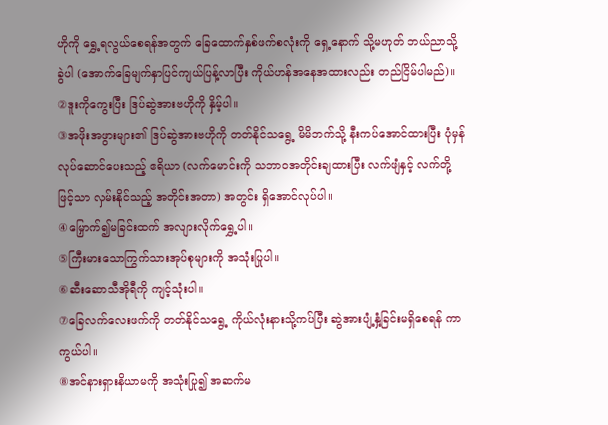ဟိုကို ရွှေ့ရလွယ်စေရန်အတွက် ခြေထောက်နှစ်ဖက်စလုံးကို ရှေ့နောက် သို့မဟုတ် ဘယ်ညာသို့ ခွဲပါ (အောက်ခြေမျက်နှာပြင်ကျယ်ပြန့်လာပြီး ကိုယ်ဟန်အနေအထားလည်း တည်ငြိမ်ပါမည်)။
②ဒူးကိုကွေးပြီး ဒြပ်ဆွဲအားဗဟိုကို နှိမ့်ပါ။
③အဖိုးအဖွားများ၏ ဒြပ်ဆွဲအားဗဟိုကို တတ်နိုင်သရွေ့ မိမိဘက်သို့ နီးကပ်အောင်ထားပြီး ပုံမှန်လုပ်ဆောင်ပေးသည့် ဧရိယာ (လက်မောင်းကို သဘာဝအတိုင်းချထားပြီး လက်ဖျံနှင့် လက်တို့ဖြင့်သာ လှမ်းနိုင်သည့် အတိုင်းအတာ) အတွင်း ရှိအောင်လုပ်ပါ။
④မြှောက်၍မခြင်းထက် အလျားလိုက်ရွှေ့ပါ။
⑤ကြီးမားသောကြွက်သားအုပ်စုများကို အသုံးပြုပါ။
⑥ဆီးဆောသီအိုရီကို ကျင့်သုံးပါ။
⑦ခြေလက်လေးဖက်ကို တတ်နိုင်သရွေ့ ကိုယ်လုံးနားသို့ကပ်ပြီး ဆွဲအားပျံ့နှံ့ခြင်းမရှိစေရန် ကာကွယ်ပါ။
⑧အင်နားရှားနိယာမကို အသုံးပြု၍ အဆက်မ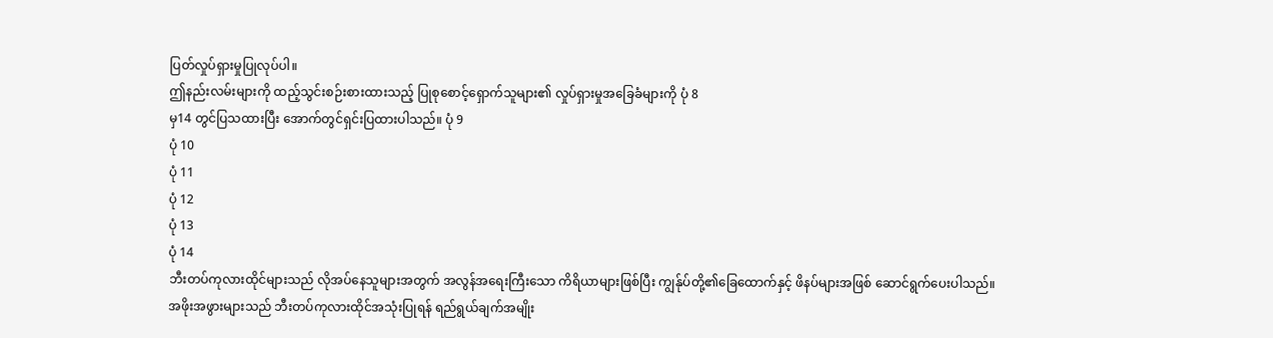ပြတ်လှုပ်ရှားမှုပြုလုပ်ပါ။
ဤနည်းလမ်းများကို ထည့်သွင်းစဉ်းစားထားသည့် ပြုစုစောင့်ရှောက်သူများ၏ လှုပ်ရှားမှုအခြေခံများကို ပုံ 8
မှ14 တွင်ပြသထားပြီး အောက်တွင်ရှင်းပြထားပါသည်။ ပုံ 9
ပုံ 10
ပုံ 11
ပုံ 12
ပုံ 13
ပုံ 14
ဘီးတပ်ကုလားထိုင်များသည် လိုအပ်နေသူများအတွက် အလွန်အရေးကြီးသော ကိရိယာများဖြစ်ပြီး ကျွန်ုပ်တို့၏ခြေထောက်နှင့် ဖိနပ်များအဖြစ် ဆောင်ရွက်ပေးပါသည်။
အဖိုးအဖွားများသည် ဘီးတပ်ကုလားထိုင်အသုံးပြုရန် ရည်ရွယ်ချက်အမျိုး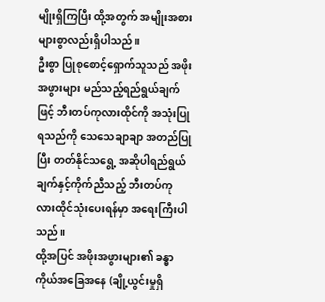မျိုးရှိကြပြီး ထို့အတွက် အမျိုးအစားများစွာလည်းရှိပါသည်။
ဦးစွာ ပြုစုစောင့်ရှောက်သူသည် အဖိုးအဖွားများ မည်သည့်ရည်ရွယ်ချက်ဖြင့် ဘီးတပ်ကုလားထိုင်ကို အသုံးပြုရသည်ကို သေသေချာချာ အတည်ပြုပြီး တတ်နိုင်သရွေ့ အဆိုပါရည်ရွယ်ချက်နှင့်ကိုက်ညီသည့် ဘီးတပ်ကုလားထိုင်သုံးပေးရန်မှာ အရေးကြီးပါသည်။
ထို့အပြင် အဖိုးအဖွားများ၏ ခန္ဓာကိုယ်အခြေအနေ (ချို့ယွင်းမှုရှိ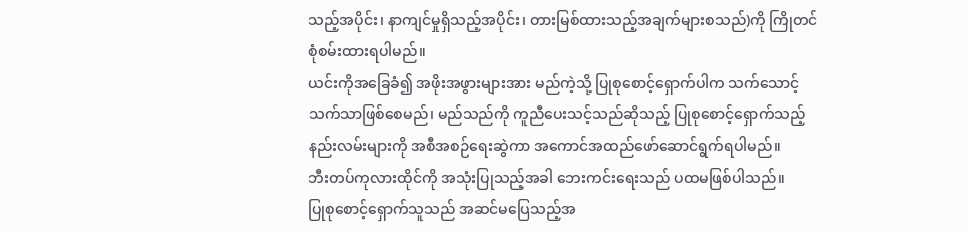သည့်အပိုင်း၊ နာကျင်မှုရှိသည့်အပိုင်း၊ တားမြစ်ထားသည့်အချက်များစသည်)ကို ကြိုတင်စုံစမ်းထားရပါမည်။
ယင်းကိုအခြေခံ၍ အဖိုးအဖွားများအား မည်ကဲ့သို့ ပြုစုစောင့်ရှောက်ပါက သက်သောင့်သက်သာဖြစ်စေမည်၊ မည်သည်ကို ကူညီပေးသင့်သည်ဆိုသည့် ပြုစုစောင့်ရှောက်သည့်နည်းလမ်းများကို အစီအစဉ်ရေးဆွဲကာ အကောင်အထည်ဖော်ဆောင်ရွက်ရပါမည်။
ဘီးတပ်ကုလားထိုင်ကို အသုံးပြုသည့်အခါ ဘေးကင်းရေးသည် ပထမဖြစ်ပါသည်။
ပြုစုစောင့်ရှောက်သူသည် အဆင်မပြေသည့်အ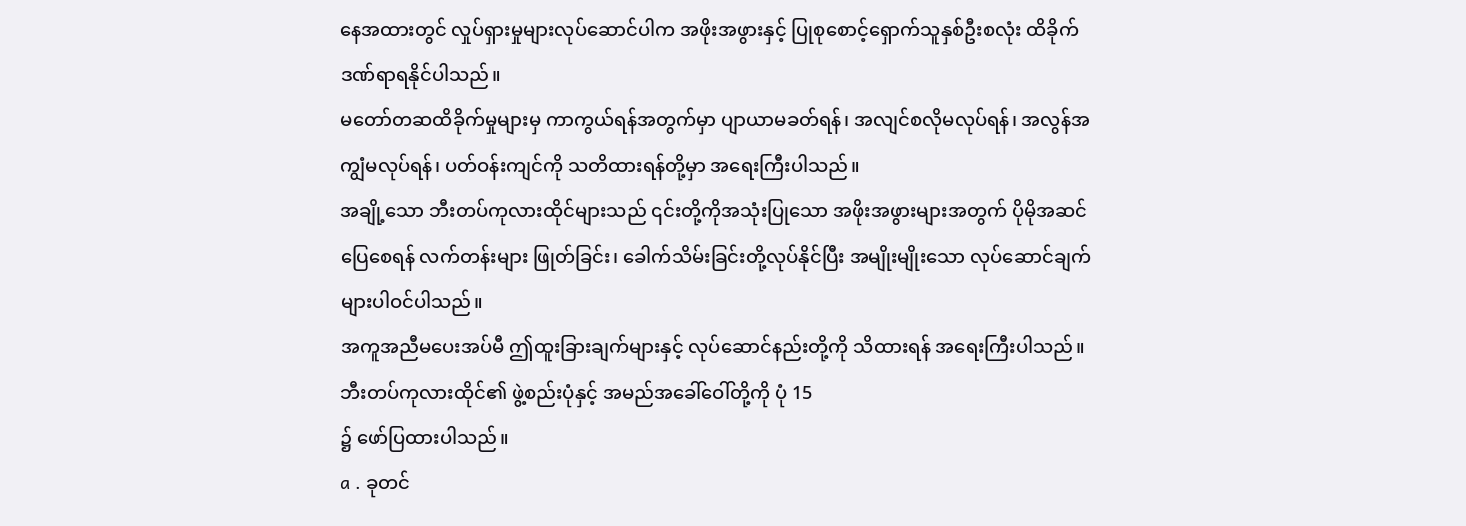နေအထားတွင် လှုပ်ရှားမှုများလုပ်ဆောင်ပါက အဖိုးအဖွားနှင့် ပြုစုစောင့်ရှောက်သူနှစ်ဦးစလုံး ထိခိုက်ဒဏ်ရာရနိုင်ပါသည်။
မတော်တဆထိခိုက်မှုများမှ ကာကွယ်ရန်အတွက်မှာ ပျာယာမခတ်ရန်၊ အလျင်စလိုမလုပ်ရန်၊ အလွန်အကျွံမလုပ်ရန်၊ ပတ်ဝန်းကျင်ကို သတိထားရန်တို့မှာ အရေးကြီးပါသည်။
အချို့သော ဘီးတပ်ကုလားထိုင်များသည် ၎င်းတို့ကိုအသုံးပြုသော အဖိုးအဖွားများအတွက် ပိုမိုအဆင်ပြေစေရန် လက်တန်းများ ဖြုတ်ခြင်း၊ ခေါက်သိမ်းခြင်းတို့လုပ်နိုင်ပြီး အမျိုးမျိုးသော လုပ်ဆောင်ချက်များပါဝင်ပါသည်။
အကူအညီမပေးအပ်မီ ဤထူးခြားချက်များနှင့် လုပ်ဆောင်နည်းတို့ကို သိထားရန် အရေးကြီးပါသည်။
ဘီးတပ်ကုလားထိုင်၏ ဖွဲ့စည်းပုံနှင့် အမည်အခေါ်ဝေါ်တို့ကို ပုံ 15
၌ ဖော်ပြထားပါသည်။
a . ခုတင်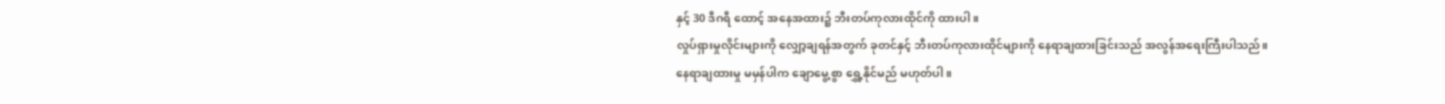နှင့် 30 ဒီဂရီ ထောင့် အနေအထား၌ ဘီးတပ်ကုလားထိုင်ကို ထားပါ။
လှုပ်ရှားမှုလိုင်းများကို လျှော့ချရန်အတွက် ခုတင်နှင့် ဘီးတပ်ကုလားထိုင်များကို နေရာချထားခြင်းသည် အလွန်အရေးကြီးပါသည်။
နေရာချထားမှု မမှန်ပါက ချောမွေ့စွာ ရွှေ့နိုင်မည် မဟုတ်ပါ။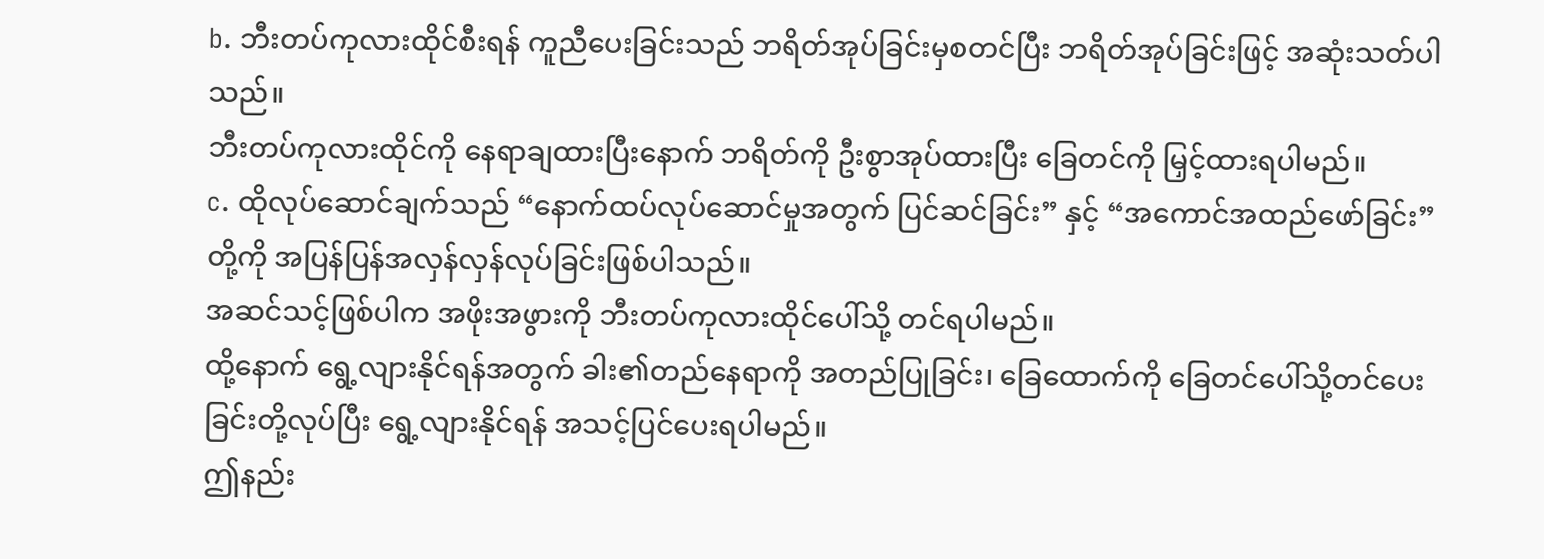b. ဘီးတပ်ကုလားထိုင်စီးရန် ကူညီပေးခြင်းသည် ဘရိတ်အုပ်ခြင်းမှစတင်ပြီး ဘရိတ်အုပ်ခြင်းဖြင့် အဆုံးသတ်ပါသည်။
ဘီးတပ်ကုလားထိုင်ကို နေရာချထားပြီးနောက် ဘရိတ်ကို ဦးစွာအုပ်ထားပြီး ခြေတင်ကို မြှင့်ထားရပါမည်။
c. ထိုလုပ်ဆောင်ချက်သည် “နောက်ထပ်လုပ်ဆောင်မှုအတွက် ပြင်ဆင်ခြင်း” နှင့် “အကောင်အထည်ဖော်ခြင်း” တို့ကို အပြန်ပြန်အလှန်လှန်လုပ်ခြင်းဖြစ်ပါသည်။
အဆင်သင့်ဖြစ်ပါက အဖိုးအဖွားကို ဘီးတပ်ကုလားထိုင်ပေါ်သို့ တင်ရပါမည်။
ထို့နောက် ရွေ့လျားနိုင်ရန်အတွက် ခါး၏တည်နေရာကို အတည်ပြုခြင်း၊ ခြေထောက်ကို ခြေတင်ပေါ်သို့တင်ပေးခြင်းတို့လုပ်ပြီး ရွေ့လျားနိုင်ရန် အသင့်ပြင်ပေးရပါမည်။
ဤနည်း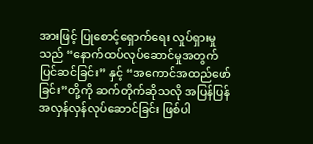အားဖြင့် ပြုစောင့်ရှောက်ရေး လှုပ်ရှားမှုသည် “နောက်ထပ်လုပ်ဆောင်မှုအတွက် ပြင်ဆင်ခြင်း” နှင့် “အကောင်အထည်ဖော်ခြင်း”တို့ကို ဆက်တိုက်ဆိုသလို အပြန်ပြန်အလှန်လှန်လုပ်ဆောင်ခြင်း ဖြစ်ပါ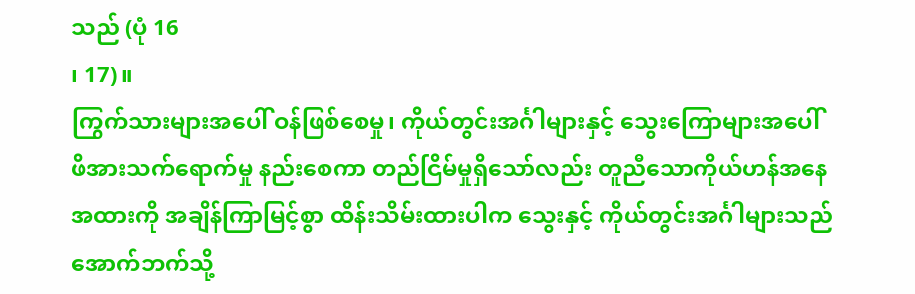သည် (ပုံ 16
၊ 17)။
ကြွက်သားများအပေါ် ဝန်ဖြစ်စေမှု၊ ကိုယ်တွင်းအင်္ဂါများနှင့် သွေးကြောများအပေါ် ဖိအားသက်ရောက်မှု နည်းစေကာ တည်ငြိမ်မှုရှိသော်လည်း တူညီသောကိုယ်ဟန်အနေအထားကို အချိန်ကြာမြင့်စွာ ထိန်းသိမ်းထားပါက သွေးနှင့် ကိုယ်တွင်းအင်္ဂါများသည် အောက်ဘက်သို့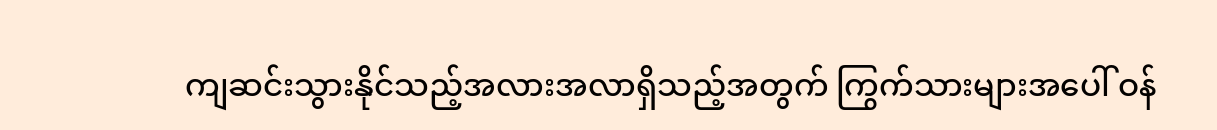ကျဆင်းသွားနိုင်သည့်အလားအလာရှိသည့်အတွက် ကြွက်သားများအပေါ် ဝန်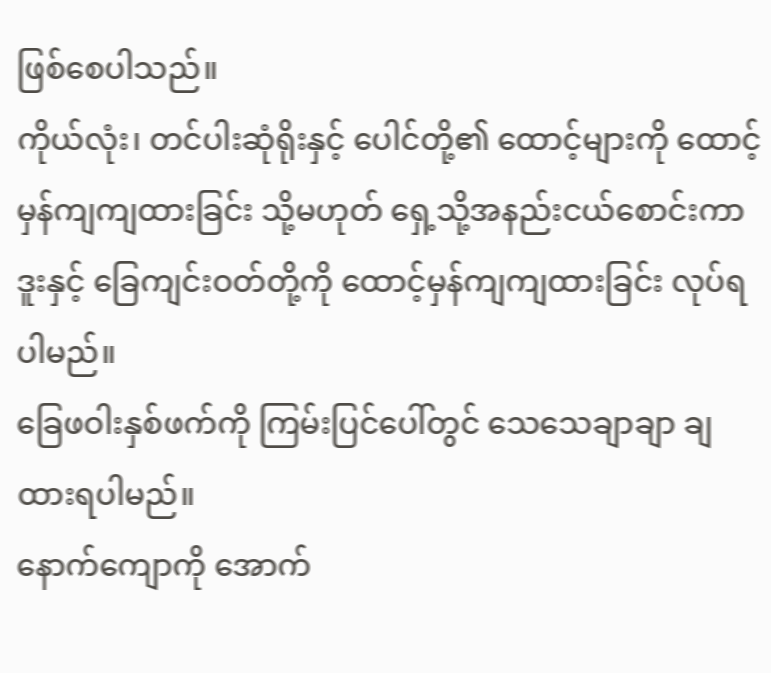ဖြစ်စေပါသည်။
ကိုယ်လုံး၊ တင်ပါးဆုံရိုးနှင့် ပေါင်တို့၏ ထောင့်များကို ထောင့်မှန်ကျကျထားခြင်း သို့မဟုတ် ရှေ့သို့အနည်းငယ်စောင်းကာ ဒူးနှင့် ခြေကျင်းဝတ်တို့ကို ထောင့်မှန်ကျကျထားခြင်း လုပ်ရပါမည်။
ခြေဖဝါးနှစ်ဖက်ကို ကြမ်းပြင်ပေါ်တွင် သေသေချာချာ ချထားရပါမည်။
နောက်ကျောကို အောက်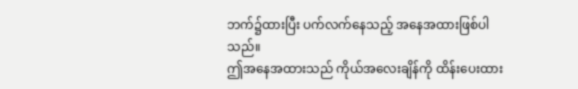ဘက်၌ထားပြီး ပက်လက်နေသည့် အနေအထားဖြစ်ပါသည်။
ဤအနေအထားသည် ကိုယ်အလေးချိန်ကို ထိန်းပေးထား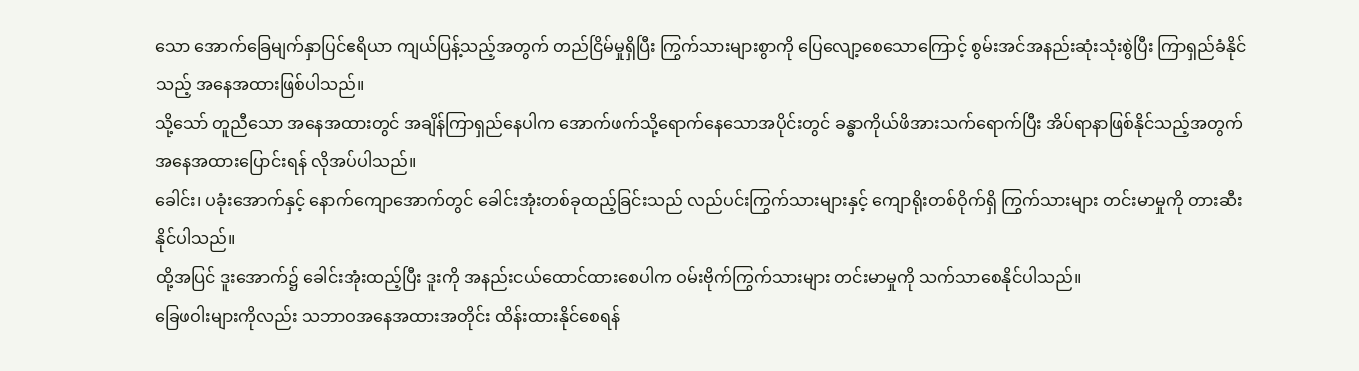သော အောက်ခြေမျက်နှာပြင်ဧရိယာ ကျယ်ပြန့်သည့်အတွက် တည်ငြိမ်မှုရှိပြီး ကြွက်သားများစွာကို ပြေလျော့စေသောကြောင့် စွမ်းအင်အနည်းဆုံးသုံးစွဲပြီး ကြာရှည်ခံနိုင်သည့် အနေအထားဖြစ်ပါသည်။
သို့သော် တူညီသော အနေအထားတွင် အချိန်ကြာရှည်နေပါက အောက်ဖက်သို့ရောက်နေသောအပိုင်းတွင် ခန္ဓာကိုယ်ဖိအားသက်ရောက်ပြီး အိပ်ရာနာဖြစ်နိုင်သည့်အတွက် အနေအထားပြောင်းရန် လိုအပ်ပါသည်။
ခေါင်း၊ ပခုံးအောက်နှင့် နောက်ကျောအောက်တွင် ခေါင်းအုံးတစ်ခုထည့်ခြင်းသည် လည်ပင်းကြွက်သားများနှင့် ကျောရိုးတစ်ဝိုက်ရှိ ကြွက်သားများ တင်းမာမှုကို တားဆီးနိုင်ပါသည်။
ထို့အပြင် ဒူးအောက်၌ ခေါင်းအုံးထည့်ပြီး ဒူးကို အနည်းငယ်ထောင်ထားစေပါက ဝမ်းဗိုက်ကြွက်သားများ တင်းမာမှုကို သက်သာစေနိုင်ပါသည်။
ခြေဖဝါးများကိုလည်း သဘာဝအနေအထားအတိုင်း ထိန်းထားနိုင်စေရန်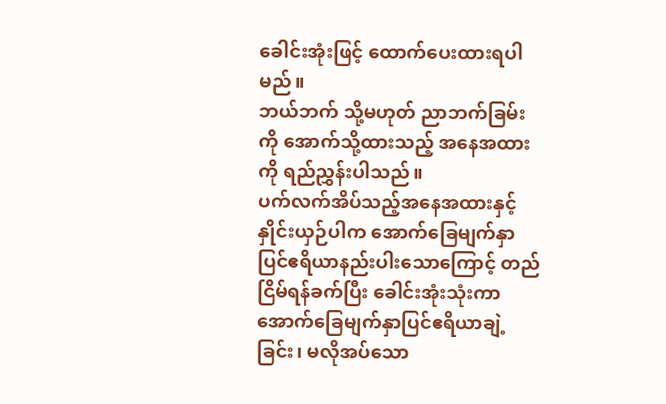ခေါင်းအုံးဖြင့် ထောက်ပေးထားရပါမည်။
ဘယ်ဘက် သို့မဟုတ် ညာဘက်ခြမ်းကို အောက်သို့ထားသည့် အနေအထားကို ရည်ညွှန်းပါသည်။
ပက်လက်အိပ်သည့်အနေအထားနှင့် နှိုင်းယှဉ်ပါက အောက်ခြေမျက်နှာပြင်ဧရိယာနည်းပါးသောကြောင့် တည်ငြိမ်ရန်ခက်ပြီး ခေါင်းအုံးသုံးကာ အောက်ခြေမျက်နှာပြင်ဧရိယာချဲ့ခြင်း၊ မလိုအပ်သော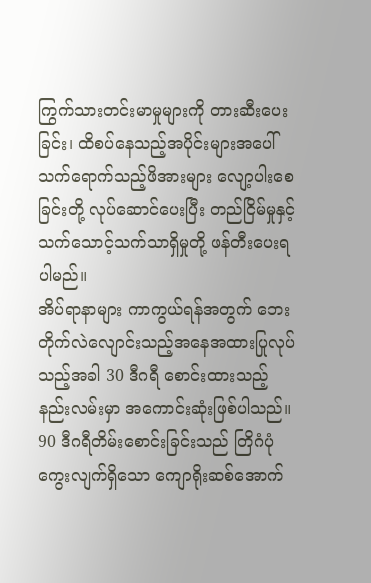ကြွက်သားတင်းမာမှုများကို တားဆီးပေးခြင်း၊ ထိစပ်နေသည့်အပိုင်းများအပေါ်သက်ရောက်သည့်ဖိအားများ လျော့ပါးစေခြင်းတို့ လုပ်ဆောင်ပေးပြီး တည်ငြိမ်မှုနှင့် သက်သောင့်သက်သာရှိမှုတို့ ဖန်တီးပေးရပါမည်။
အိပ်ရာနာများ ကာကွယ်ရန်အတွက် ဘေးတိုက်လဲလျောင်းသည့်အနေအထားပြုလုပ်သည့်အခါ 30 ဒီဂရီ စောင်းထားသည့်နည်းလမ်းမှာ အကောင်းဆုံးဖြစ်ပါသည်။
90 ဒီဂရီတိမ်းစောင်းခြင်းသည် တြိဂံပုံကွေးလျက်ရှိသော ကျောရိုးဆစ်အောက်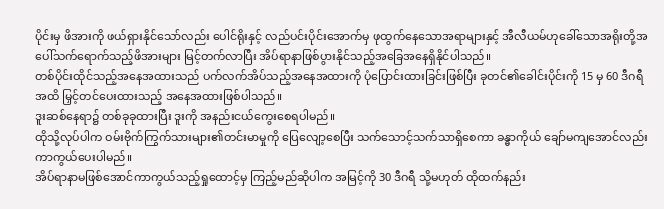ပိုင်းမှ ဖိအားကို ဖယ်ရှားနိုင်သော်လည်း ပေါင်ရိုးနှင့် လည်ပင်းပိုင်းအောက်မှ ဖုထွက်နေသောအရာများနှင့် အီလီယမ်ဟုခေါ်သောအရိုးတို့အပေါ်သက်ရောက်သည့်ဖိအားများ မြင့်တက်လာပြီး အိပ်ရာနာဖြစ်ပွားနိုင်သည့်အခြေအနေရှိနိုင်ပါသည်။
တစ်ပိုင်းထိုင်သည့်အနေအထားသည် ပက်လက်အိပ်သည့်အနေအထားကို ပုံပြောင်းထားခြင်းဖြစ်ပြီး ခုတင်၏ခေါင်းပိုင်းကို 15 မှ 60 ဒီဂရီအထိ မြှင့်တင်ပေးထားသည့် အနေအထားဖြစ်ပါသည်။
ဒူးဆစ်နေရာ၌ တစ်ခုခုထားပြီး ဒူးကို အနည်းငယ်ကွေးစေရပါမည်။
ထိုသို့လုပ်ပါက ဝမ်းဗိုက်ကြွက်သားများ၏တင်းမာမှုကို ပြေလျော့စေပြီး သက်သောင့်သက်သာရှိစေကာ ခန္ဓာကိုယ် ချော်မကျအောင်လည်း ကာကွယ်ပေးပါမည်။
အိပ်ရာနာမဖြစ်အောင်ကာကွယ်သည့်ရှုထောင့်မှ ကြည့်မည်ဆိုပါက အမြင့်ကို 30 ဒီဂရီ သို့မဟုတ် ထိုထက်နည်း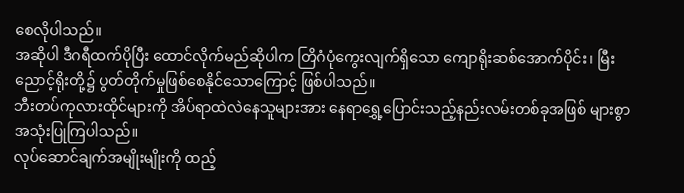စေလိုပါသည်။
အဆိုပါ ဒီဂရီထက်ပိုပြီး ထောင်လိုက်မည်ဆိုပါက တြိဂံပုံကွေးလျက်ရှိသော ကျောရိုးဆစ်အောက်ပိုင်း၊ မြီးညောင့်ရိုးတို့၌ ပွတ်တိုက်မှုဖြစ်စေနိုင်သောကြောင့် ဖြစ်ပါသည်။
ဘီးတပ်ကုလားထိုင်များကို အိပ်ရာထဲလဲနေသူများအား နေရာရွှေ့ပြောင်းသည့်နည်းလမ်းတစ်ခုအဖြစ် များစွာ အသုံးပြုကြပါသည်။
လုပ်ဆောင်ချက်အမျိုးမျိုးကို ထည့်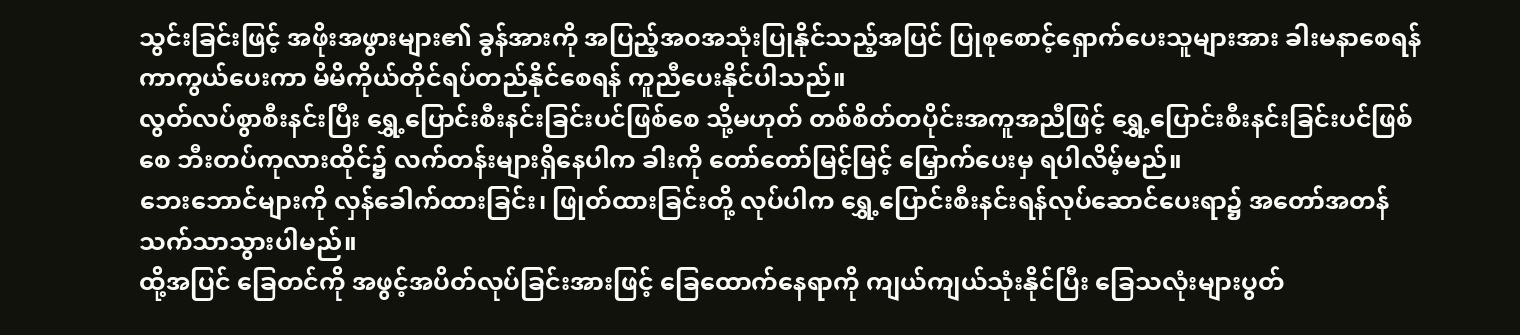သွင်းခြင်းဖြင့် အဖိုးအဖွားများ၏ ခွန်အားကို အပြည့်အဝအသုံးပြုနိုင်သည့်အပြင် ပြုစုစောင့်ရှောက်ပေးသူများအား ခါးမနာစေရန် ကာကွယ်ပေးကာ မိမိကိုယ်တိုင်ရပ်တည်နိုင်စေရန် ကူညီပေးနိုင်ပါသည်။
လွတ်လပ်စွာစီးနင်းပြီး ရွှေ့ပြောင်းစီးနင်းခြင်းပင်ဖြစ်စေ သို့မဟုတ် တစ်စိတ်တပိုင်းအကူအညီဖြင့် ရွှေ့ပြောင်းစီးနင်းခြင်းပင်ဖြစ်စေ ဘီးတပ်ကုလားထိုင်၌ လက်တန်းများရှိနေပါက ခါးကို တော်တော်မြင့်မြင့် မြှောက်ပေးမှ ရပါလိမ့်မည်။
ဘေးဘောင်များကို လှန်ခေါက်ထားခြင်း၊ ဖြုတ်ထားခြင်းတို့ လုပ်ပါက ရွှေ့ပြောင်းစီးနင်းရန်လုပ်ဆောင်ပေးရာ၌ အတော်အတန် သက်သာသွားပါမည်။
ထို့အပြင် ခြေတင်ကို အဖွင့်အပိတ်လုပ်ခြင်းအားဖြင့် ခြေထောက်နေရာကို ကျယ်ကျယ်သုံးနိုင်ပြီး ခြေသလုံးများပွတ်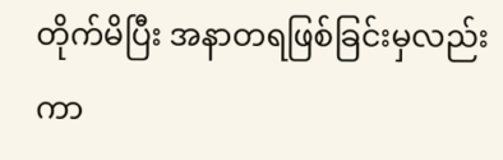တိုက်မိပြီး အနာတရဖြစ်ခြင်းမှလည်း ကာ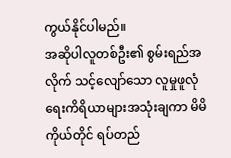ကွယ်နိုင်ပါမည်။
အဆိုပါလူတစ်ဦး၏ စွမ်းရည်အလိုက် သင့်လျော်သော လူမှုဖူလုံရေးကိရိယာများအသုံးချကာ မိမိကိုယ်တိုင် ရပ်တည်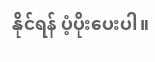နိုင်ရန် ပံ့ပိုးပေးပါ။